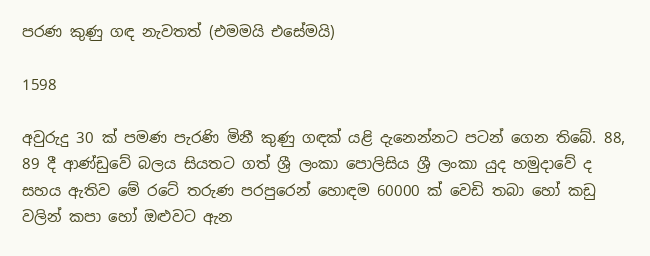පරණ කුණු ගඳ නැවතත් (එමමයි එසේමයි)

1598

අවුරුදු 30 ක් පමණ පැරණි මිනී කුණු ගඳක් යළි දැනෙන්නට පටන් ගෙන තිබේ. 88, 89 දී ආණ්ඩුවේ බලය සියතට ගත් ශ්‍රී ලංකා පොලිසිය ශ්‍රී ලංකා යුද හමුදාවේ ද සහය ඇතිව මේ රටේ තරුණ පරපුරෙන් හොඳම 60000 ක් වෙඩි තබා හෝ කඩු වලින් කපා හෝ ඔළුවට ඇන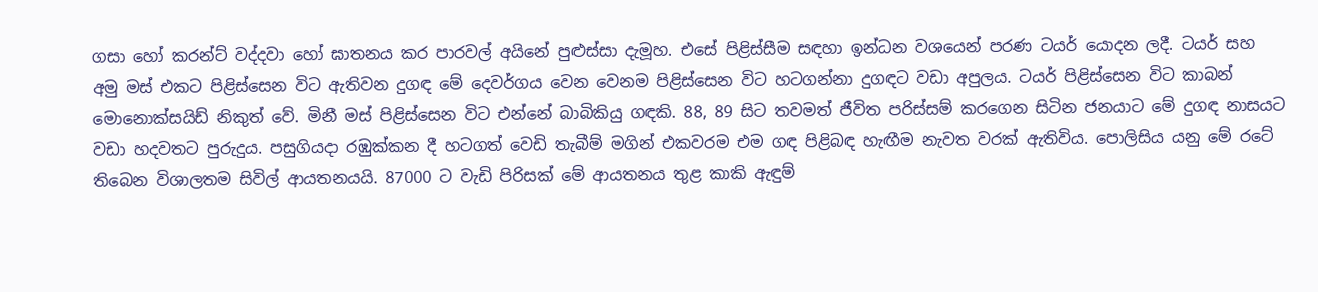ගසා හෝ කරන්ට් වද්දවා හෝ ඝාතනය කර පාරවල් අයිනේ පුළුස්සා දැමූහ. එසේ පිළිස්සීම සඳහා ඉන්ධන වශයෙන් පරණ ටයර් යොදන ලදී. ටයර් සහ අමු මස් එකට පිළිස්සෙන විට ඇතිවන දුගඳ මේ දෙවර්ගය වෙන වෙනම පිළිස්සෙන විට හටගන්නා දුගඳට වඩා අපුලය. ටයර් පිළිස්සෙන විට කාබන් මොනොක්සයිඩ් නිකුත් වේ. මිනී මස් පිළිස්සෙන විට එන්නේ බාබිකියු ගඳකි. 88, 89 සිට තවමත් ජීවිත පරිස්සම් කරගෙන සිටින ජනයාට මේ දුගඳ නාසයට වඩා හදවතට පුරුදුය. පසුගියදා රඹුක්කන දී හටගත් වෙඩි තැබීම් මගින් එකවරම එම ගඳ පිළිබඳ හැඟීම නැවත වරක් ඇතිවිය. පොලිසිය යනු මේ රටේ තිබෙන විශාලතම සිවිල් ආයතනයයි. 87000 ට වැඩි පිරිසක් මේ ආයතනය තුළ කාකි ඇඳුම්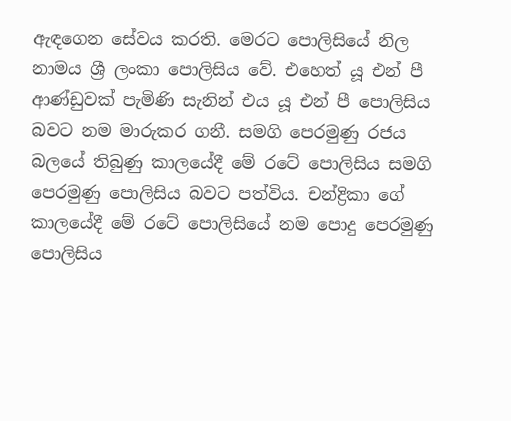ඇඳගෙන සේවය කරති. මෙරට පොලිසියේ නිල නාමය ශ්‍රී ලංකා පොලිසිය වේ. එහෙත් යූ එන් පී ආණ්ඩුවක් පැමිණි සැනින් එය යූ එන් පී පොලිසිය බවට නම මාරුකර ගනී. සමගි පෙරමුණු රජය බලයේ තිබුණු කාලයේදී මේ රටේ පොලිසිය සමගි පෙරමුණු පොලිසිය බවට පත්විය. චන්ද්‍රිකා ගේ කාලයේදී මේ රටේ පොලිසියේ නම පොදු පෙරමුණු පොලිසිය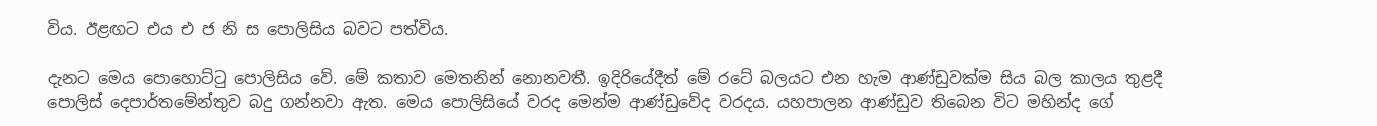විය. ඊළඟට එය එ ජ නි ස පොලිසිය බවට පත්විය.

දැනට මෙය පොහොට්ටු පොලිසිය වේ. මේ කතාව මෙතනින් නොනවතී. ඉදිරියේදීත් මේ රටේ බලයට එන හැම ආණ්ඩුවක්ම සිය බල කාලය තුළදී පොලිස් දෙපාර්තමේන්තුව බදු ගන්නවා ඇත. මෙය පොලිසියේ වරද මෙන්ම ආණ්ඩුවේද වරදය. යහපාලන ආණ්ඩුව තිබෙන විට මහින්ද ගේ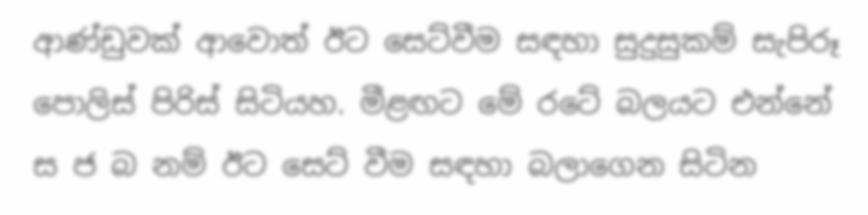ආණ්ඩුවක් ආවොත් ඊට සෙට්වීම සඳහා සුදුසුකම් සැපිරූ පොලිස් පිරිස් සිටියහ. මීළඟට මේ රටේ බලයට එන්නේ ස ජ බ නම් ඊට සෙට් වීම සඳහා බලාගෙන සිටින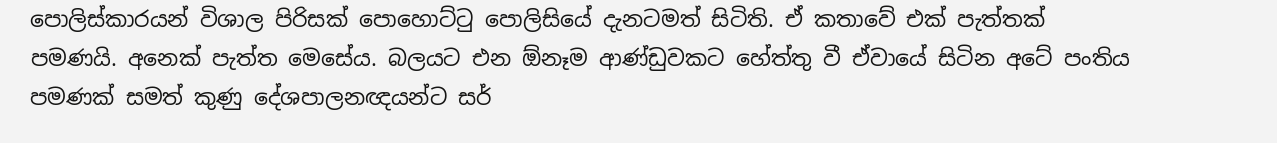පොලිස්කාරයන් විශාල පිරිසක් පොහොට්ටු පොලිසියේ දැනටමත් සිටිති. ඒ කතාවේ එක් පැත්තක් පමණයි. අනෙක් පැත්ත මෙසේය. බලයට එන ඕනෑම ආණ්ඩුවකට හේත්තු වී ඒවායේ සිටින අටේ පංතිය පමණක් සමත් කුණු දේශපාලනඥයන්ට සර්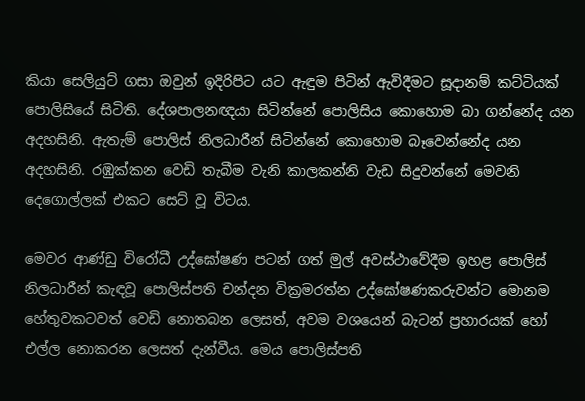කියා සෙලියුට් ගසා ඔවුන් ඉදිරිපිට යට ඇඳුම පිටින් ඇවිදීමට සූදානම් කට්ටියක් පොලිසියේ සිටිති. දේශපාලනඥයා සිටින්නේ පොලිසිය කොහොම බා ගන්නේද යන අදහසිනි. ඇතැම් පොලිස් නිලධාරීන් සිටින්නේ කොහොම බෑවෙන්නේද යන අදහසිනි. රඹුක්කන වෙඩි තැබීම වැනි කාලකන්නි වැඩ සිදුවන්නේ මෙවනි දෙගොල්ලක් එකට සෙට් වූ විටය.

මෙවර ආණ්ඩු විරෝධී උද්ඝෝෂණ පටන් ගත් මුල් අවස්ථාවේදීම ඉහළ පොලිස් නිලධාරීන් කැඳවූ පොලිස්පති චන්දන වික්‍රමරත්න උද්ඝෝෂණකරුවන්ට මොනම හේතුවකටවත් වෙඩි නොතබන ලෙසත්, අවම වශයෙන් බැටන් ප්‍රහාරයක් හෝ එල්ල නොකරන ලෙසත් දැන්වීය. මෙය පොලිස්පති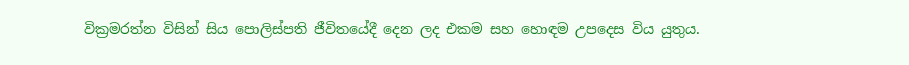වික්‍රමරත්න විසින් සිය පොලිස්පති ජීවිතයේදී දෙන ලද එකම සහ හොඳම උපදෙස විය යුතුය.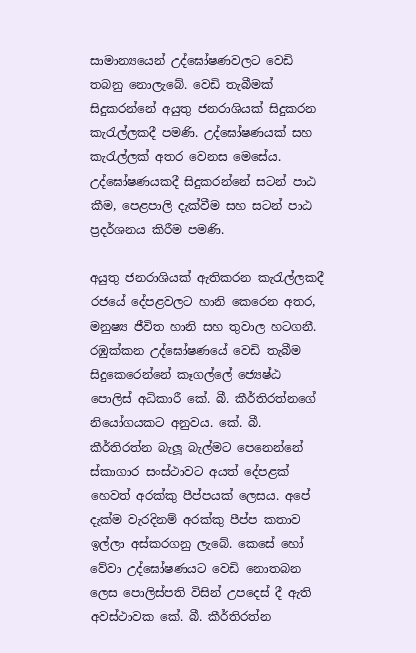සාමාන්‍යයෙන් උද්ඝෝෂණවලට වෙඩි තබනු නොලැබේ. වෙඩි තැබීමක් සිදුකරන්නේ අයුතු ජනරාශියක් සිදුකරන කැරැල්ලකදී පමණි. උද්ඝෝෂණයක් සහ කැරැල්ලක් අතර වෙනස මෙසේය. උද්ඝෝෂණයකදී සිදුකරන්නේ සටන් පාඨ කීම, පෙළපාලි දැක්වීම සහ සටන් පාඨ ප්‍රදර්ශනය කිරීම පමණි.

අයුතු ජනරාශියක් ඇතිකරන කැරැල්ලකදී රජයේ දේපළවලට හානි කෙරෙන අතර, මනුෂ්‍ය ජීවිත හානි සහ තුවාල හටගනී. රඹුක්කන උද්ඝෝෂණයේ වෙඩි තැබීම සිදුකෙරෙන්නේ කෑගල්ලේ ජ්‍යෙෂ්ඨ පොලිස් අධිකාරී කේ. බී. කීර්තිරත්නගේ නියෝගයකට අනුවය. කේ. බී. කීර්තිරත්න බැලූ බැල්මට පෙනෙන්නේ ස්කාගාර සංස්ථාවට අයත් දේපළක් හෙවත් අරක්කු පීප්පයක් ලෙසය. අපේ දැක්ම වැරදිනම් අරක්කු පීප්ප කතාව ඉල්ලා අස්කරගනු ලැබේ. කෙසේ හෝ වේවා උද්ඝෝෂණයට වෙඩි නොතබන ලෙස පොලිස්පති විසින් උපදෙස් දී ඇති අවස්ථාවක කේ. බී. කීර්තිරත්න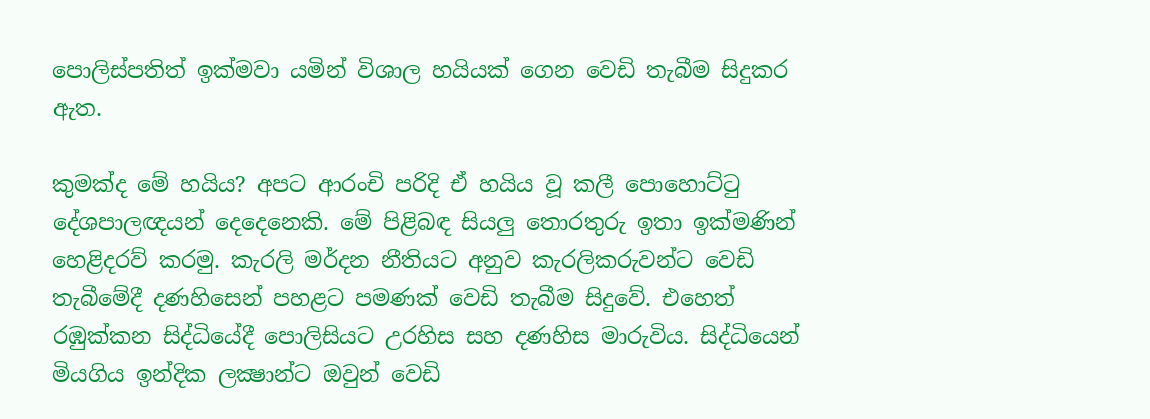පොලිස්පතිත් ඉක්මවා යමින් විශාල හයියක් ගෙන වෙඩි තැබීම සිදුකර ඇත.

කුමක්ද මේ හයිය? අපට ආරංචි පරිදි ඒ හයිය වූ කලී පොහොට්ටු දේශපාලඥයන් දෙදෙනෙකි. මේ පිළිබඳ සියලු තොරතුරු ඉතා ඉක්මණින් හෙළිදරව් කරමු. කැරලි මර්දන නීතියට අනුව කැරලිකරුවන්ට වෙඩි තැබීමේදී දණහිසෙන් පහළට පමණක් වෙඩි තැබීම සිදුවේ. එහෙත් රඹුක්කන සිද්ධියේදී පොලිසියට උරහිස සහ දණහිස මාරුවිය. සිද්ධියෙන් මියගිය ඉන්දික ලක්‍ෂාන්ට ඔවුන් වෙඩි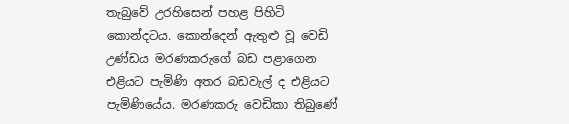තැබුවේ උරහිසෙන් පහළ පිහිටි කොන්දටය. කොන්දෙන් ඇතුළු වූ වෙඩි උණ්ඩය මරණකරුගේ බඩ පළාගෙන එළියට පැමිණි අතර බඩවැල් ද එළියට පැමිණියේය. මරණකරු වෙඩිකා තිබුණේ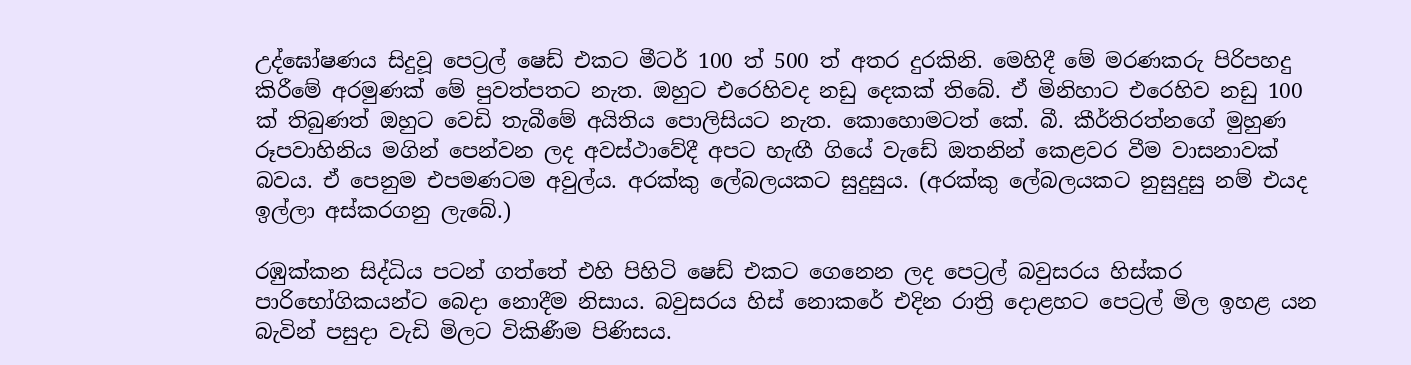උද්ඝෝෂණය සිදුවූ පෙට්‍රල් ෂෙඩ් එකට මීටර් 100 ත් 500 ත් අතර දුරකිනි. මෙහිදී මේ මරණකරු පිරිපහදු කිරීමේ අරමුණක් මේ පුවත්පතට නැත. ඔහුට එරෙහිවද නඩු දෙකක් තිබේ. ඒ මිනිහාට එරෙහිව නඩු 100 ක් තිබුණත් ඔහුට වෙඩි තැබීමේ අයිතිය පොලිසියට නැත. කොහොමටත් කේ. බී. කීර්තිරත්නගේ මුහුණ රූපවාහිනිය මගින් පෙන්වන ලද අවස්ථාවේදී අපට හැඟී ගියේ වැඩේ ඔතනින් කෙළවර වීම වාසනාවක් බවය. ඒ පෙනුම එපමණටම අවුල්ය. අරක්කු ලේබලයකට සුදුසුය. (අරක්කු ලේබලයකට නුසුදුසු නම් එයද ඉල්ලා අස්කරගනු ලැබේ.)

රඹුක්කන සිද්ධිය පටන් ගත්තේ එහි පිහිටි ෂෙඩ් එකට ගෙනෙන ලද පෙට්‍රල් බවුසරය හිස්කර පාරිභෝගිකයන්ට බෙදා නොදීම නිසාය. බවුසරය හිස් නොකරේ එදින රාත්‍රි දොළහට පෙට්‍රල් මිල ඉහළ යන බැවින් පසුදා වැඩි මිලට විකිණීම පිණිසය.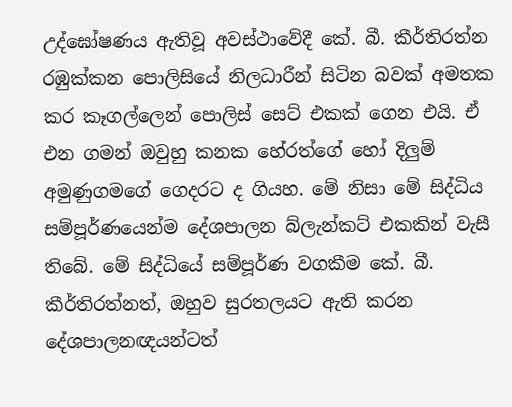උද්ඝෝෂණය ඇතිවූ අවස්ථාවේදී කේ. බී. කීර්තිරත්න රඹුක්කන පොලිසියේ නිලධාරීන් සිටින බවක් අමතක කර කෑගල්ලෙන් පොලිස් සෙට් එකක් ගෙන එයි. ඒ එන ගමන් ඔවුහු කනක හේරත්ගේ හෝ දිලුම් අමුණුගමගේ ගෙදරට ද ගියහ. මේ නිසා මේ සිද්ධිය සම්පූර්ණයෙන්ම දේශපාලන බ්ලැන්කට් එකකින් වැසී තිබේ. මේ සිද්ධියේ සම්පූර්ණ වගකීම කේ. බී. කීර්තිරත්නත්, ඔහුව සුරතලයට ඇති කරන දේශපාලනඥයන්ටත්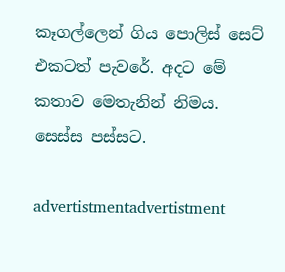කෑගල්ලෙන් ගිය පොලිස් සෙට් එකටත් පැවරේ. අදට මේ කතාව මෙතැනින් නිමය. සෙස්ස පස්සට.

advertistmentadvertistment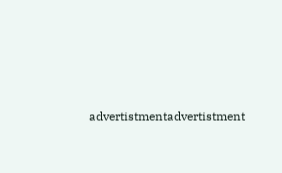advertistmentadvertistment